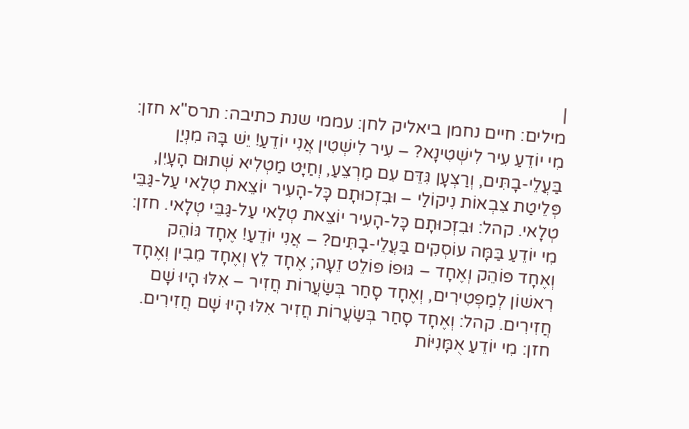|
מילים: חיים נחמן ביאליק לחן: עממי שנת כתיבה: תרס"א חזן:
מִי יוֹדֵעַ עִיר לִישְׁטִינָא? – עִיר לִישְׁטִין אֲנִי יוֹדֵעַ! יֵשׁ בָּהּ מִנְיַן בַּעֲלֵי-בָתִּים, וְרַצְעָן גִּדֵּם עִם מַרְצֵעַ, וְחַיָּט מַטְלִיא שְׁתוּם הָעָיִן, פְּלֵיטַת צִבְאוֹת נִיקוֹלַי – וּבִזְכוּתָם כָּל-הָעִיר יוֹצֵאת טְלַאי עַל-גַּבֵּי טְלָאי. קהל: וּבִזְכוּתָם כָּל-הָעִיר יוֹצֵאת טְלַאי עַל-גַּבֵּי טְלָאי. חזן: מִי יוֹדֵעַ בַּמָּה עוֹסְקִים בַּעֲלֵי-בָתִּים? – אֲנִי יוֹדֵעַ! אֶחָד גּוֹהֵק וְאֶחָד פּוֹהֵק וְאֶחָד – גּוּפוֹ פּוֹלֵט זֵעָה; אֶחָד לֵץ וְאֶחָד מֵבִין וְאֶחָד רִאשׁוֹן לְמַפְטִירִים, וְאֶחָד סָחַר בְּשַׂעֲרוֹת חֲזִיר – אִלּוּ הָיוּ שָׁם חֲזִירִים. קהל: וְאֶחָד סָחַר בְּשַׂעֲרוֹת חֲזִיר אִלּוּ הָיוּ שָׁם חֲזִירִים. חזן: מִי יוֹדֵעַ אֻמָּנִיּוֹת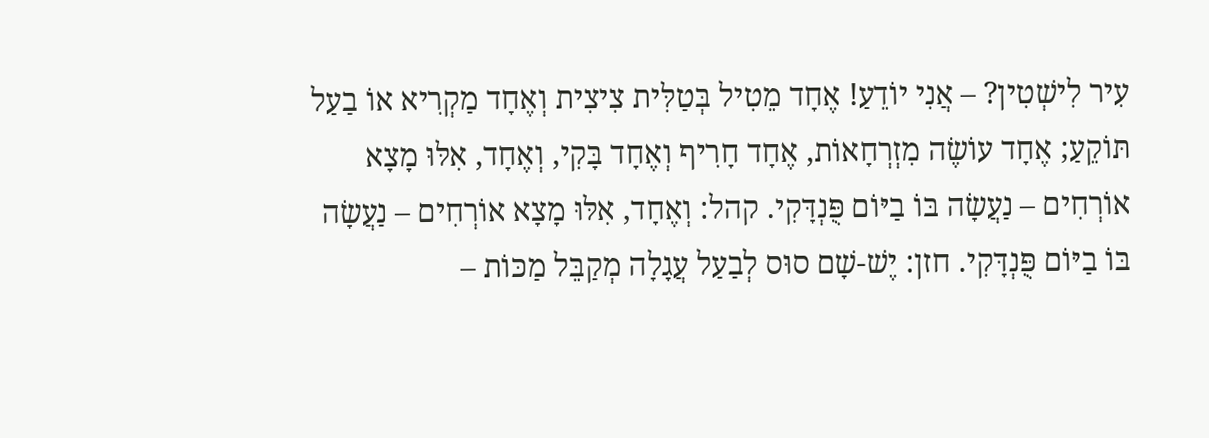עִיר לִישְׁטִין? – אֲנִי יוֹדֵעַ! אֶחָד מֵטִיל בְּטַלִּית צִיצִית וְאֶחָד מַקְרִיא אוֹ בַעַל תּוֹקֵעַ; אֶחָד עוֹשֶׂה מִזְרְחָאוֹת, אֶחָד חָרִיף וְאֶחָד בָּקִי, וְאֶחָד, אִלּוּ מָצָא אוֹרְחִים – נַעֲשָׂה בּוֹ בַיּוֹם פֻּנְדָּקִי. קהל: וְאֶחָד, אִלּוּ מָצָא אוֹרְחִים – נַעֲשָׂה בּוֹ בַיּוֹם פֻּנְדָּקִי. חזן: יֶשׁ-שָׁם סוּס לְבַעַל עֲגָלָה מְקַבֵּל מַכּוֹת –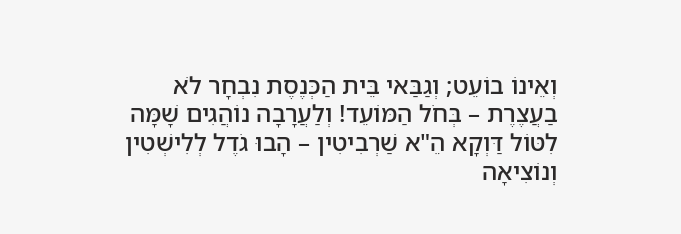וְאֵינוֹ בוֹעֵט; וְגַבַּאי בֵּית הַכְּנֶסֶת נִבְחָר לֹא בַעֲצֶרֶת – בְּחֹל הַמּוֹעֵד! וְלַעֲרָבָה נוֹהֲגִים שָׁמָּה לִטּוֹל דַּוְקָא הֵ"א שַׁרְבִיטִין – הָבוּ גֹדֶל לְלִישְׁטִין וְנוֹצִיאָה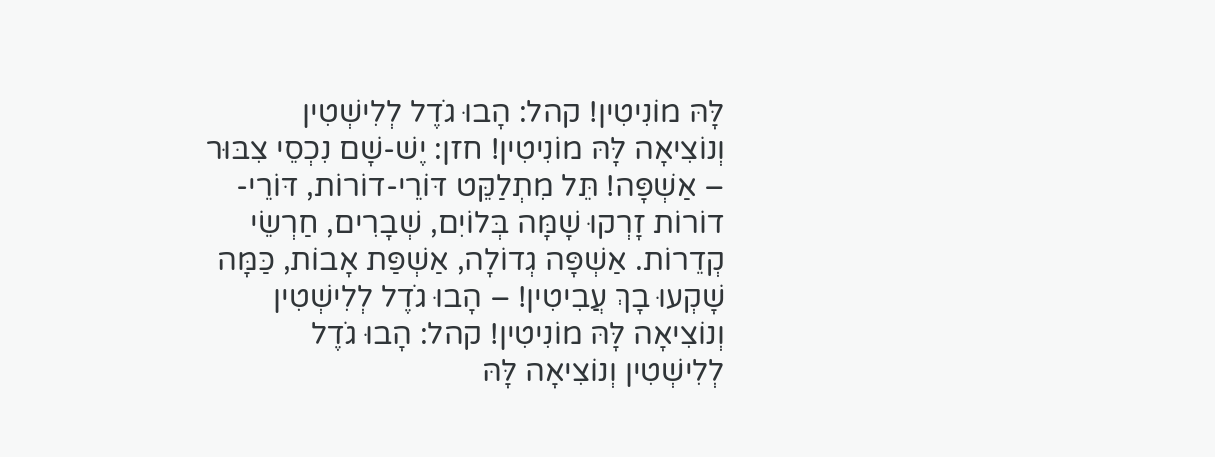לָּהּ מוֹנִיטִין! קהל: הָבוּ גֹדֶל לְלִישְׁטִין וְנוֹצִיאָה לָּהּ מוֹנִיטִין! חזן: יֶשׁ-שָׁם נִכְסֵי צִבּוּר – אַשְׁפָּה! תֵּל מִתְלַקֵּט דּוֹרֵי-דוֹרוֹת, דּוֹרֵי-דוֹרוֹת זָרְקוּ שָׁמָּה בְּלוֹיִם, שְׁבָרִים, חַרְשֵׂי קְדֵרוֹת. אַשְׁפָּה גְדוֹלָה, אַשְׁפַּת אָבוֹת, כַּמָּה שָׁקְעוּ בָךְ עֲבִיטִין! – הָבוּ גֹדֶל לְלִישְׁטִין וְנוֹצִיאָה לָּהּ מוֹנִיטִין! קהל: הָבוּ גֹדֶל לְלִישְׁטִין וְנוֹצִיאָה לָּהּ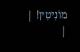מוֹנִיטִין! |
|